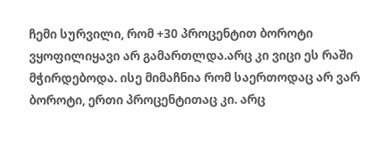ჩემი სურვილი, რომ +30 პროცენტით ბოროტი ვყოფილიყავი არ გამართლდა.არც კი ვიცი ეს რაში მჭირდებოდა. ისე მიმაჩნია რომ საერთოდაც არ ვარ ბოროტი, ერთი პროცენტითაც კი. არც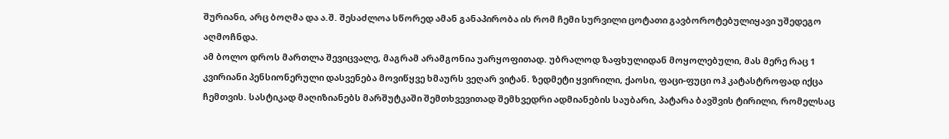შურიანი, არც ბოღმა და ა.შ. შესაძლოა სწორედ ამან განაპირობა ის რომ ჩემი სურვილი ცოტათი გავბოროტებულიყავი უშედეგო აღმოჩნდა.
ამ ბოლო დროს მართლა შევიცვალე, მაგრამ არამგონია უარყოფითად. უბრალოდ ზაფხულიდან მოყოლებული, მას მერე რაც 1 კვირიანი პენსიონერული დასვენება მოვიწყვე ხმაურს ვეღარ ვიტან. ზედმეტი ყვირილი, ქაოსი, ფაცი-ფუცი ოჰ კატასტროფად იქცა ჩემთვის. სასტიკად მაღიზიანებს მარშუტკაში შემთხვევითად შემხვედრი ადმიანების საუბარი, პატარა ბავშვის ტირილი, რომელსაც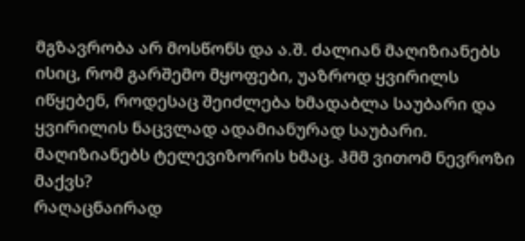მგზავრობა არ მოსწონს და ა.შ. ძალიან მაღიზიანებს ისიც, რომ გარშემო მყოფები, უაზროდ ყვირილს იწყებენ, როდესაც შეიძლება ხმადაბლა საუბარი და ყვირილის ნაცვლად ადამიანურად საუბარი. მაღიზიანებს ტელევიზორის ხმაც. ჰმმ ვითომ ნევროზი მაქვს?
რაღაცნაირად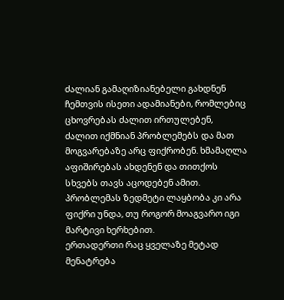ძალიან გამაღიზიანებელი გახდნენ ჩემთვის ისეთი ადამიანები, რომლებიც ცხოვრებას ძალით ირთულებენ, ძალით იქმნიან პრობლემებს და მათ მოგვარებაზე არც ფიქრობენ. ხმამაღლა აფიშირებას ახდენენ და თითქოს სხვებს თავს აცოდებენ ამით. პრობლემას ზედმეტი ლაყბობა კი არა ფიქრი უნდა, თუ როგორ მოაგვარო იგი მარტივი ხერხებით.
ერთადერთი რაც ყველაზე მეტად მენატრება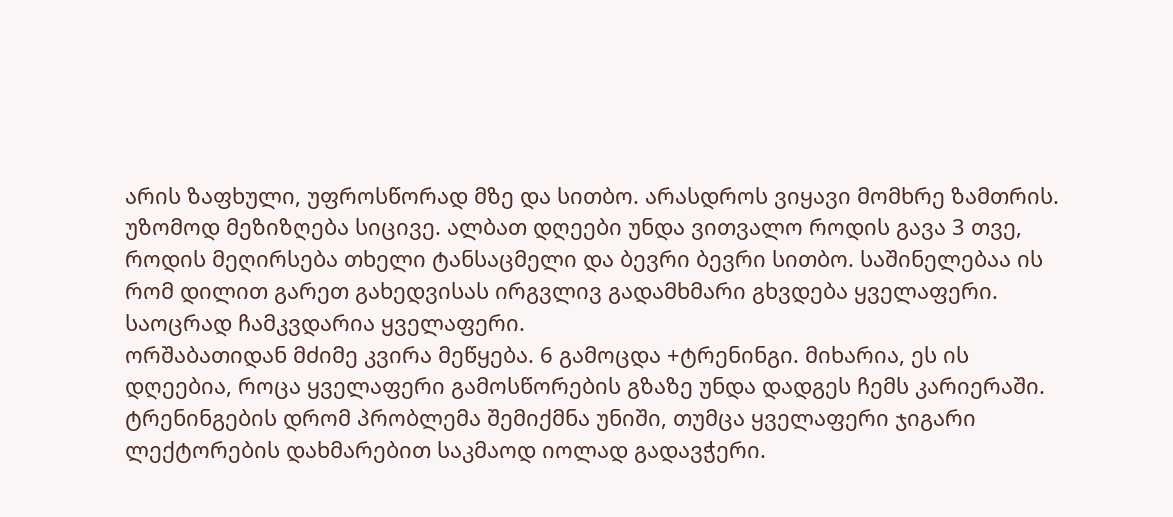არის ზაფხული, უფროსწორად მზე და სითბო. არასდროს ვიყავი მომხრე ზამთრის. უზომოდ მეზიზღება სიცივე. ალბათ დღეები უნდა ვითვალო როდის გავა 3 თვე, როდის მეღირსება თხელი ტანსაცმელი და ბევრი ბევრი სითბო. საშინელებაა ის რომ დილით გარეთ გახედვისას ირგვლივ გადამხმარი გხვდება ყველაფერი. საოცრად ჩამკვდარია ყველაფერი.
ორშაბათიდან მძიმე კვირა მეწყება. 6 გამოცდა +ტრენინგი. მიხარია, ეს ის დღეებია, როცა ყველაფერი გამოსწორების გზაზე უნდა დადგეს ჩემს კარიერაში. ტრენინგების დრომ პრობლემა შემიქმნა უნიში, თუმცა ყველაფერი ჯიგარი ლექტორების დახმარებით საკმაოდ იოლად გადავჭერი.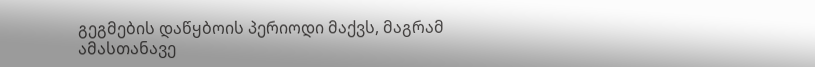გეგმების დაწყბოის პერიოდი მაქვს, მაგრამ ამასთანავე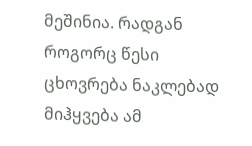მეშინია. რადგან როგორც წესი ცხოვრება ნაკლებად მიჰყვება ამ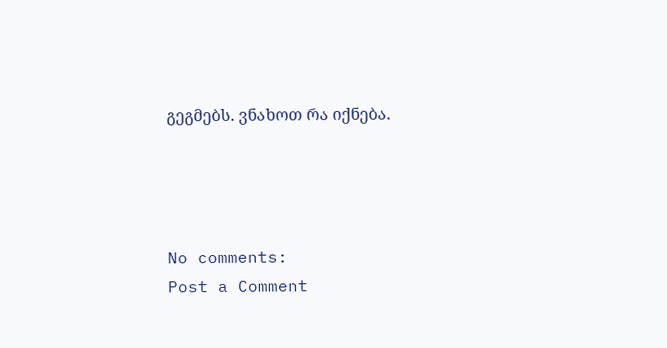გეგმებს. ვნახოთ რა იქნება.




No comments:
Post a Comment